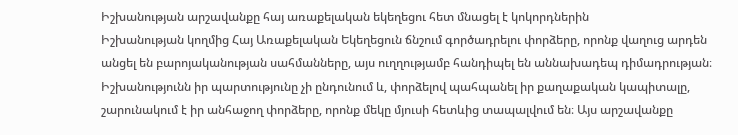Իշխանության արշավանքը հայ առաքելական եկեղեցու հետ մնացել է կոկորդներին
Իշխանության կողմից Հայ Առաքելական Եկեղեցուն ճնշում գործադրելու փորձերը, որոնք վաղուց արդեն անցել են բարոյականության սահմանները, այս ուղղությամբ հանդիպել են աննախադեպ դիմադրության։ Իշխանությունն իր պարտությունը չի ընդունում և, փորձելով պահպանել իր քաղաքական կապիտալը, շարունակում է իր անհաջող փորձերը, որոնք մեկը մյուսի հետևից տապալվում են։ Այս արշավանքը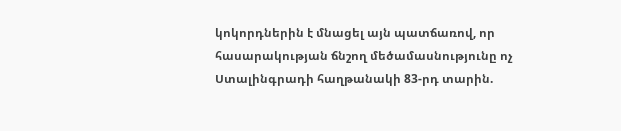կոկորդներին է մնացել այն պատճառով, որ հասարակության ճնշող մեծամասնությունը ոչ
Ստալինգրադի հաղթանակի 83-րդ տարին.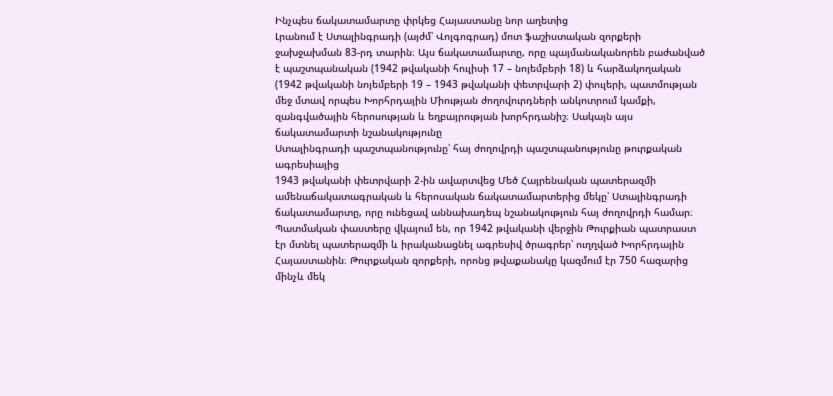Ինչպես ճակատամարտը փրկեց Հայաստանը նոր աղետից
Լրանում է Ստալինգրադի (այժմ՝ Վոլգոգրադ) մոտ ֆաշիստական զորքերի ջախջախման 83-րդ տարին։ Այս ճակատամարտը, որը պայմանականորեն բաժանված է պաշտպանական (1942 թվականի հուլիսի 17 – նոյեմբերի 18) և հարձակողական (1942 թվականի նոյեմբերի 19 – 1943 թվականի փետրվարի 2) փուլերի, պատմության մեջ մտավ որպես Խորհրդային Միության ժողովուրդների անկոտրում կամքի, զանգվածային հերոսության և եղբայրության խորհրդանիշ։ Սակայն այս ճակատամարտի նշանակությունը
Ստալինգրադի պաշտպանությունը՝ հայ ժողովրդի պաշտպանությունը թուրքական ագրեսիայից
1943 թվականի փետրվարի 2-ին ավարտվեց Մեծ Հայրենական պատերազմի ամենաճակատագրական և հերոսական ճակատամարտերից մեկը՝ Ստալինգրադի ճակատամարտը, որը ունեցավ աննախադեպ նշանակություն հայ ժողովրդի համար։ Պատմական փաստերը վկայում են, որ 1942 թվականի վերջին Թուրքիան պատրաստ էր մտնել պատերազմի և իրականացնել ագրեսիվ ծրագրեր՝ ուղղված Խորհրդային Հայաստանին։ Թուրքական զորքերի, որոնց թվաքանակը կազմում էր 750 հազարից մինչև մեկ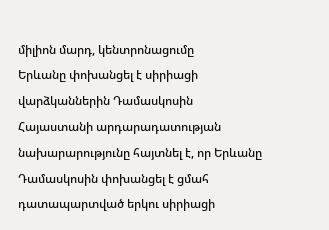միլիոն մարդ, կենտրոնացումը
Երևանը փոխանցել է սիրիացի վարձկաններին Դամասկոսին
Հայաստանի արդարադատության նախարարությունը հայտնել է, որ Երևանը Դամասկոսին փոխանցել է ցմահ դատապարտված երկու սիրիացի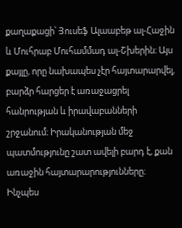քաղաքացի՝ Յուսեֆ Ալաաբեթ ալ-Հաջին և Մուհրաբ Մուհամմադ ալ-Շխերին։ Այս քայլը, որը նախապես չէր հայտարարվել, բարձր հարցեր է առաջացրել հանրության և իրավաբանների շրջանում։ Իրականության մեջ պատմությունը շատ ավելի բարդ է, քան առաջին հայտարարությունները։ Ինչպես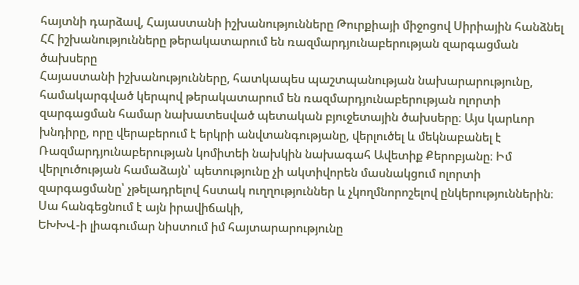հայտնի դարձավ, Հայաստանի իշխանությունները Թուրքիայի միջոցով Սիրիային հանձնել
ՀՀ իշխանությունները թերակատարում են ռազմարդյունաբերության զարգացման ծախսերը
Հայաստանի իշխանությունները, հատկապես պաշտպանության նախարարությունը, համակարգված կերպով թերակատարում են ռազմարդյունաբերության ոլորտի զարգացման համար նախատեսված պետական բյուջետային ծախսերը։ Այս կարևոր խնդիրը, որը վերաբերում է երկրի անվտանգությանը, վերլուծել և մեկնաբանել է Ռազմարդյունաբերության կոմիտեի նախկին նախագահ Ավետիք Քերոբյանը։ Իմ վերլուծության համաձայն՝ պետությունը չի ակտիվորեն մասնակցում ոլորտի զարգացմանը՝ չթելադրելով հստակ ուղղություններ և չկողմնորոշելով ընկերություններին։ Սա հանգեցնում է այն իրավիճակի,
ԵԽԽՎ-ի լիագումար նիստում իմ հայտարարությունը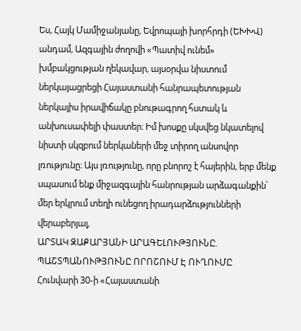Ես, Հայկ Մամիջանյանը, Եվրոպայի խորհրդի (ԵԽԽՎ) անդամ, Ազգային ժողովի «Պատիվ ունեմ» խմբակցության ղեկավար, այսօրվա նիստում ներկայացրեցի Հայաստանի հանրապետության ներկայիս իրավիճակը բնութագրող հստակ և անխուսափելի փաստեր։ Իմ խոսքը սկսվեց նկատելով նիստի սկզբում ներկաների մեջ տիրող անսովոր լռությունը։ Այս լռությունը, որը բնորոշ է հայերին, երբ մենք սպասում ենք միջազգային հանրության արձագանքին՝ մեր երկրում տեղի ունեցող իրադարձությունների վերաբերյալ,
ԱՐՏԱԿ ԶԱՔԱՐՅԱՆԻ ԱՐԱԳԵԼՈՒԹՅՈՒՆԸ. ՊԱՇՏՊԱՆՈՒԹՅՈՒՆԸ ՈՐՈՇՈՒՄ Է ՈՒՂՈՒՄԸ
Հունվարի 30-ի «Հայաստանի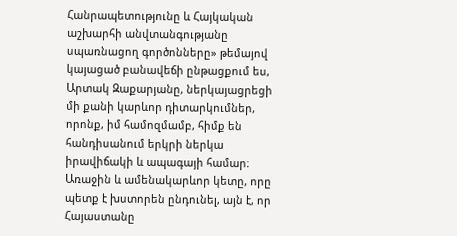Հանրապետությունը և Հայկական աշխարհի անվտանգությանը սպառնացող գործոնները» թեմայով կայացած բանավեճի ընթացքում ես, Արտակ Զաքարյանը, ներկայացրեցի մի քանի կարևոր դիտարկումներ, որոնք, իմ համոզմամբ, հիմք են հանդիսանում երկրի ներկա իրավիճակի և ապագայի համար։ Առաջին և ամենակարևոր կետը, որը պետք է խստորեն ընդունել, այն է, որ Հայաստանը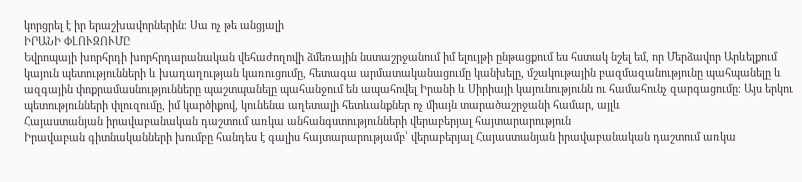կորցրել է իր երաշխավորներին։ Սա ոչ թե անցյալի
ԻՐԱՆԻ ՓԼՈՒԶՈՒՄԸ
Եվրոպայի խորհրդի խորհրդարանական վեհաժողովի ձմեռային նստաշրջանում իմ ելույթի ընթացքում ես հստակ նշել եմ, որ Մերձավոր Արևելքում կայուն պետությունների և խաղաղության կառուցումը, հետագա արմատականացումը կանխելը, մշակութային բազմազանությունը պահպանելը և ազգային փոքրամասնությունները պաշտպանելը պահանջում են ապահովել Իրանի և Սիրիայի կայունությունն ու համահունչ զարգացումը։ Այս երկու պետությունների փլուզումը, իմ կարծիքով, կունենա աղետալի հետևանքներ ոչ միայն տարածաշրջանի համար, այլև
Հայաստանյան իրավաբանական դաշտում առկա անհանգստությունների վերաբերյալ հայտարարություն
Իրավաբան գիտնականների խումբը հանդես է գալիս հայտարարությամբ՝ վերաբերյալ Հայաստանյան իրավաբանական դաշտում առկա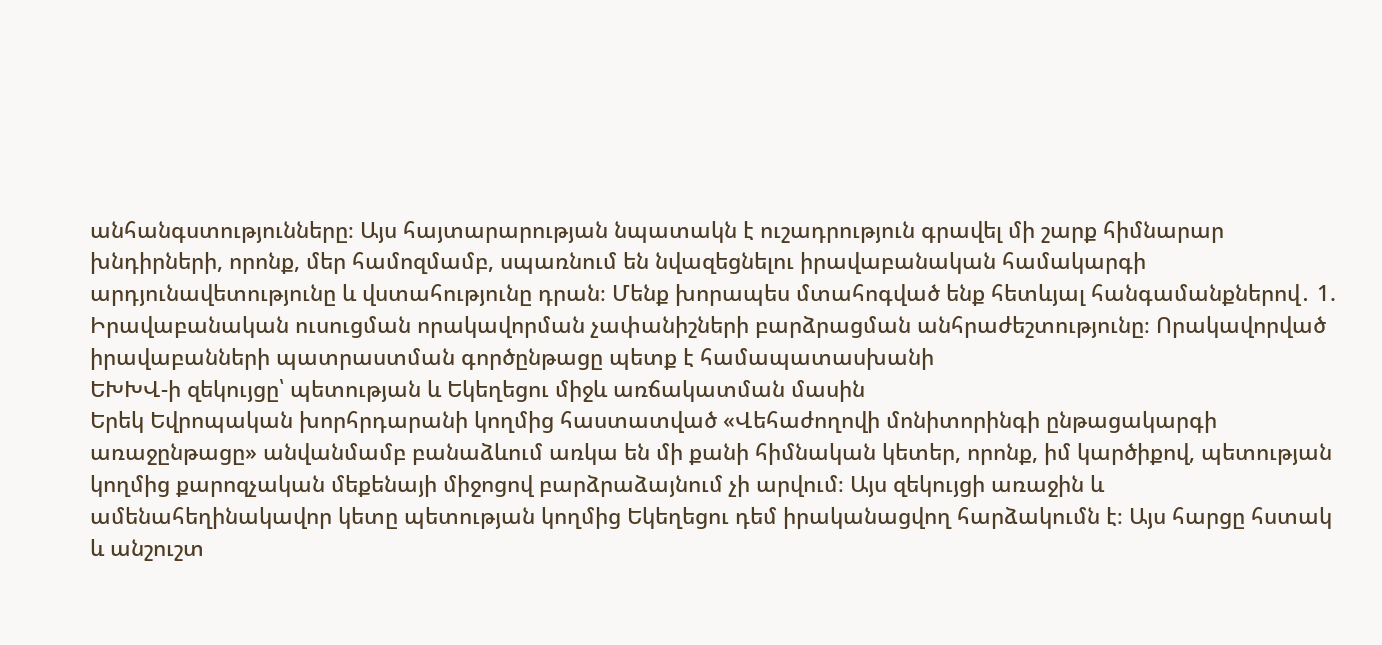անհանգստությունները։ Այս հայտարարության նպատակն է ուշադրություն գրավել մի շարք հիմնարար խնդիրների, որոնք, մեր համոզմամբ, սպառնում են նվազեցնելու իրավաբանական համակարգի արդյունավետությունը և վստահությունը դրան։ Մենք խորապես մտահոգված ենք հետևյալ հանգամանքներով․ 1. Իրավաբանական ուսուցման որակավորման չափանիշների բարձրացման անհրաժեշտությունը։ Որակավորված իրավաբանների պատրաստման գործընթացը պետք է համապատասխանի
ԵԽԽՎ-ի զեկույցը՝ պետության և Եկեղեցու միջև առճակատման մասին
Երեկ Եվրոպական խորհրդարանի կողմից հաստատված «Վեհաժողովի մոնիտորինգի ընթացակարգի առաջընթացը» անվանմամբ բանաձևում առկա են մի քանի հիմնական կետեր, որոնք, իմ կարծիքով, պետության կողմից քարոզչական մեքենայի միջոցով բարձրաձայնում չի արվում։ Այս զեկույցի առաջին և ամենահեղինակավոր կետը պետության կողմից Եկեղեցու դեմ իրականացվող հարձակումն է։ Այս հարցը հստակ և անշուշտ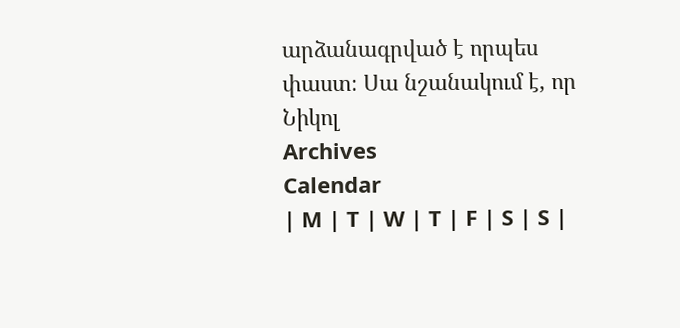արձանագրված է որպես փաստ։ Սա նշանակում է, որ Նիկոլ
Archives
Calendar
| M | T | W | T | F | S | S |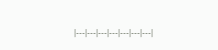|---|---|---|---|---|---|---|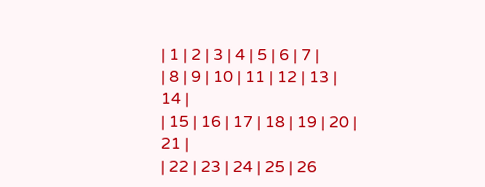| 1 | 2 | 3 | 4 | 5 | 6 | 7 |
| 8 | 9 | 10 | 11 | 12 | 13 | 14 |
| 15 | 16 | 17 | 18 | 19 | 20 | 21 |
| 22 | 23 | 24 | 25 | 26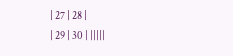| 27 | 28 |
| 29 | 30 | |||||